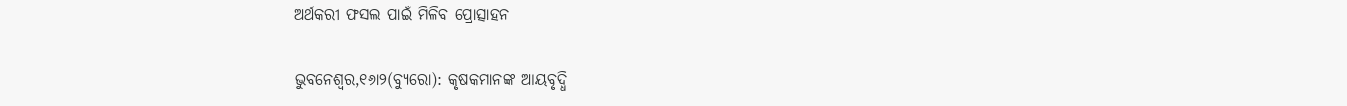ଅର୍ଥକରୀ ଫସଲ ପାଇଁ ମିଳିବ ପ୍ରୋତ୍ସାହନ

ଭୁବନେଶ୍ୱର,୧୬ା୨(ବ୍ୟୁରୋ): କୃଷକମାନଙ୍କ ଆୟବୃଦ୍ଧି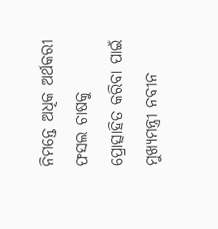ନିମନ୍ତେ ଅଧିକ ଅର୍ଥକରୀ ଫସଲ ଚାଷକୁ ପ୍ରୋତ୍ସାହିତ କରିବା ପାଇଁ ମୁଖ୍ୟମନ୍ତ୍ରୀ ନବୀନ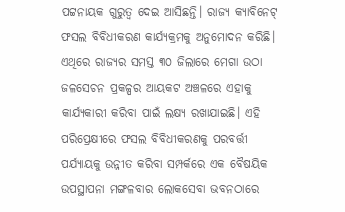ପଟ୍ଟନାୟକ ଗୁରୁତ୍ୱ ଦେଇ ଆସିଛନ୍ତି। ରାଜ୍ୟ କ୍ୟାବିନେଟ୍‌ ଫସଲ ବିବିଧୀକରଣ କାର୍ଯ୍ୟକ୍ରମକୁ ଅନୁମୋଦନ କରିଛି। ଏଥିରେ ରାଜ୍ୟର ସମସ୍ତ ୩୦ ଜିଲାରେ ମେଗା ଉଠା ଜଳସେଚନ ପ୍ରକଳ୍ପର ଆୟକଟ ଅଞ୍ଚଳରେ ଏହାକୁ କାର୍ଯ୍ୟକାରୀ କରିବା ପାଇଁ ଲକ୍ଷ୍ୟ ରଖାଯାଇଛି। ଏହି ପରିପ୍ରେକ୍ଷୀରେ ଫସଲ ବିବିଧୀକରଣକୁ ପରବର୍ତ୍ତୀ ପର୍ଯ୍ୟାୟକୁ ଉନ୍ନୀତ କରିବା ସମ୍ପର୍କରେ ଏକ ବୈଷୟିକ ଉପସ୍ଥାପନା ମଙ୍ଗଳବାର ଲୋକସେବା ଭବନଠାରେ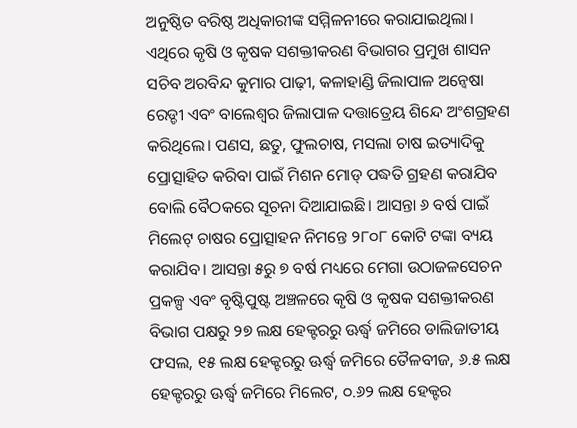ଅନୁଷ୍ଠିତ ବରିଷ୍ଠ ଅଧିକାରୀଙ୍କ ସମ୍ମିଳନୀରେ କରାଯାଇଥିଲା। ଏଥିରେ କୃଷି ଓ କୃଷକ ସଶକ୍ତୀକରଣ ବିଭାଗର ପ୍ରମୁଖ ଶାସନ ସଚିବ ଅରବିନ୍ଦ କୁମାର ପାଢ଼ୀ, କଳାହାଣ୍ଡି ଜିଲାପାଳ ଅନ୍ବେଷା ରେଡ୍ଡୀ ଏବଂ ବାଲେଶ୍ୱର ଜିଲାପାଳ ଦତ୍ତାତ୍ରେୟ ଶିନ୍ଦେ ଅଂଶଗ୍ରହଣ କରିଥିଲେ। ପଣସ, ଛତୁ, ଫୁଲଚାଷ, ମସଲା ଚାଷ ଇତ୍ୟାଦିକୁ ପ୍ରୋତ୍ସାହିତ କରିବା ପାଇଁ ମିଶନ ମୋଡ୍‌ ପଦ୍ଧତି ଗ୍ରହଣ କରାଯିବ ବୋଲି ବୈଠକରେ ସୂଚନା ଦିଆଯାଇଛି। ଆସନ୍ତା ୬ ବର୍ଷ ପାଇଁ ମିଲେଟ୍‌ ଚାଷର ପ୍ରୋତ୍ସାହନ ନିମନ୍ତେ ୨୮୦୮ କୋଟି ଟଙ୍କା ବ୍ୟୟ କରାଯିବ। ଆସନ୍ତା ୫ରୁ ୭ ବର୍ଷ ମଧ୍ୟରେ ମେଗା ଉଠାଜଳସେଚନ ପ୍ରକଳ୍ପ ଏବଂ ବୃଷ୍ଟିପୁଷ୍ଟ ଅଞ୍ଚଳରେ କୃଷି ଓ କୃଷକ ସଶକ୍ତୀକରଣ ବିଭାଗ ପକ୍ଷରୁ ୨୭ ଲକ୍ଷ ହେକ୍ଟରରୁ ଊର୍ଦ୍ଧ୍ୱ ଜମିରେ ଡାଲିଜାତୀୟ ଫସଲ, ୧୫ ଲକ୍ଷ ହେକ୍ଟରରୁ ଊର୍ଦ୍ଧ୍ୱ ଜମିରେ ତୈଳବୀଜ, ୬.୫ ଲକ୍ଷ ହେକ୍ଟରରୁ ଊର୍ଦ୍ଧ୍ୱ ଜମିରେ ମିଲେଟ, ୦.୬୨ ଲକ୍ଷ ହେକ୍ଟର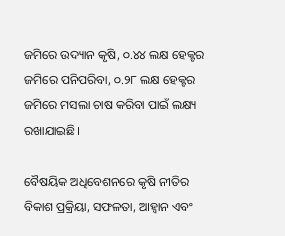ଜମିରେ ଉଦ୍ୟାନ କୃଷି, ୦.୪୪ ଲକ୍ଷ ହେକ୍ଟର ଜମିରେ ପନିପରିବା, ୦.୨୮ ଲକ୍ଷ ହେକ୍ଟର ଜମିରେ ମସଲା ଚାଷ କରିବା ପାଇଁ ଲକ୍ଷ୍ୟ ରଖାଯାଇଛି।

ବୈଷୟିକ ଅଧିବେଶନରେ କୃଷି ନୀତିର ବିକାଶ ପ୍ରକ୍ରିୟା, ସଫଳତା, ଆହ୍ବାନ ଏବଂ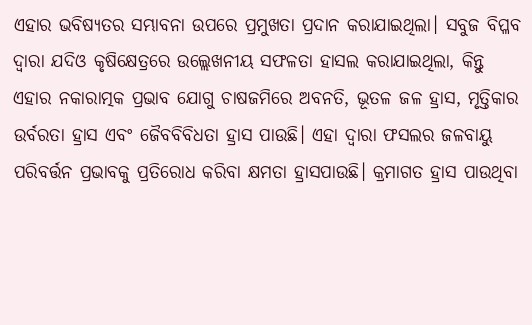ଏହାର ଭବିଷ୍ୟତର ସମ୍ଭାବନା ଉପରେ ପ୍ରମୁଖତା ପ୍ରଦାନ କରାଯାଇଥିଲା। ସବୁଜ ବିପ୍ଳବ ଦ୍ୱାରା ଯଦିଓ କୃଷିକ୍ଷେତ୍ରରେ ଉଲ୍ଲେଖନୀୟ ସଫଳତା ହାସଲ କରାଯାଇଥିଲା, କିନ୍ତୁ ଏହାର ନକାରାତ୍ମକ ପ୍ରଭାବ ଯୋଗୁ ଚାଷଜମିରେ ଅବନତି, ଭୂତଳ ଜଳ ହ୍ରାସ, ମୃତ୍ତିକାର ଉର୍ବରତା ହ୍ରାସ ଏବଂ ଜୈବବିବିଧତା ହ୍ରାସ ପାଉଛି। ଏହା ଦ୍ୱାରା ଫସଲର ଜଳବାୟୁ ପରିବର୍ତ୍ତନ ପ୍ରଭାବକୁ ପ୍ରତିରୋଧ କରିବା କ୍ଷମତା ହ୍ରାସପାଉଛି। କ୍ରମାଗତ ହ୍ରାସ ପାଉଥିବା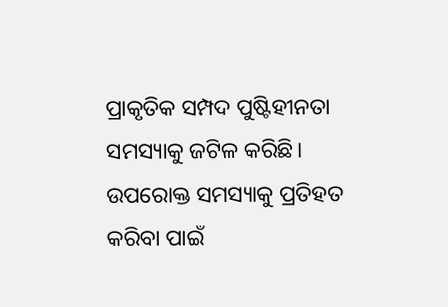ପ୍ରାକୃତିକ ସମ୍ପଦ ପୁଷ୍ଟିହୀନତା ସମସ୍ୟାକୁ ଜଟିଳ କରିଛି। ଉପରୋକ୍ତ ସମସ୍ୟାକୁ ପ୍ରତିହତ କରିବା ପାଇଁ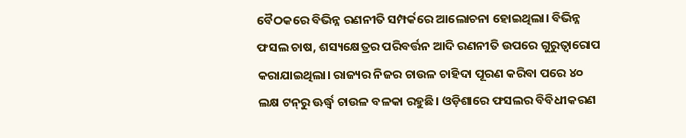ବୈଠକରେ ବିଭିନ୍ନ ରଣନୀତି ସମ୍ପର୍କରେ ଆଲୋଚନା ହୋଇଥିଲା। ବିଭିନ୍ନ ଫସଲ ଚାଷ, ଶସ୍ୟକ୍ଷେତ୍ରର ପରିବର୍ତ୍ତନ ଆଦି ରଣନୀତି ଉପରେ ଗୁରୁତ୍ୱାରୋପ କରାଯାଇଥିଲା। ରାଜ୍ୟର ନିଜର ଚାଉଳ ଚାହିଦା ପୂରଣ କରିବା ପରେ ୪୦ ଲକ୍ଷ ଟନ୍‌ରୁ ଊର୍ଦ୍ଧ୍ୱ ଚାଉଳ ବଳକା ରହୁଛି। ଓଡ଼ିଶାରେ ଫସଲର ବିବିଧୀକରଣ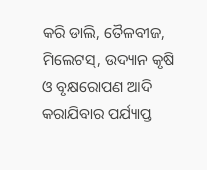କରି ଡାଲି, ତୈଳବୀଜ, ମିଲେଟସ୍‌, ଉଦ୍ୟାନ କୃଷି ଓ ବୃକ୍ଷରୋପଣ ଆଦି କରାଯିବାର ପର୍ଯ୍ୟାପ୍ତ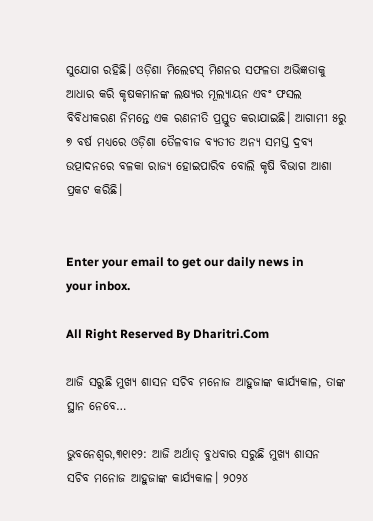ସୁଯୋଗ ରହିଛି। ଓଡ଼ିଶା ମିଲେଟସ୍‌ ମିଶନର ସଫଳତା ଅଭିଜ୍ଞତାକୁ ଆଧାର କରି କୃଷକମାନଙ୍କ ଲକ୍ଷ୍ୟର ମୂଲ୍ୟାୟନ ଏବଂ ଫସଲ ବିବିଧୀକରଣ ନିମନ୍ତେ ଏକ ରଣନୀତି ପ୍ରସ୍ତୁତ କରାଯାଇଛି। ଆଗାମୀ ୫ରୁ ୭ ବର୍ଷ ମଧ୍ୟରେ ଓଡ଼ିଶା ତୈଳବୀଜ ବ୍ୟତୀତ ଅନ୍ୟ ସମସ୍ତ ଦ୍ରବ୍ୟ ଉତ୍ପାଦନରେ ବଳକା ରାଜ୍ୟ ହୋଇପାରିବ ବୋଲି କୃଷି ବିଭାଗ ଆଶା ପ୍ରକଟ କରିଛି।


Enter your email to get our daily news in your inbox.

All Right Reserved By Dharitri.Com

ଆଜି ସରୁଛି ମୁଖ୍ୟ ଶାସନ ସଚିବ ମନୋଜ ଆହୁଜାଙ୍କ କାର୍ଯ୍ୟକାଳ, ତାଙ୍କ ସ୍ଥାନ ନେବେ…

ଭୁବନେଶ୍ୱର,୩୧ା୧୨: ଆଜି ଅର୍ଥାତ୍‌ ବୁଧବାର ସରୁଛି ମୁଖ୍ୟ ଶାସନ ସଚିବ ମନୋଜ ଆହୁଜାଙ୍କ କାର୍ଯ୍ୟକାଳ। ୨୦୨୪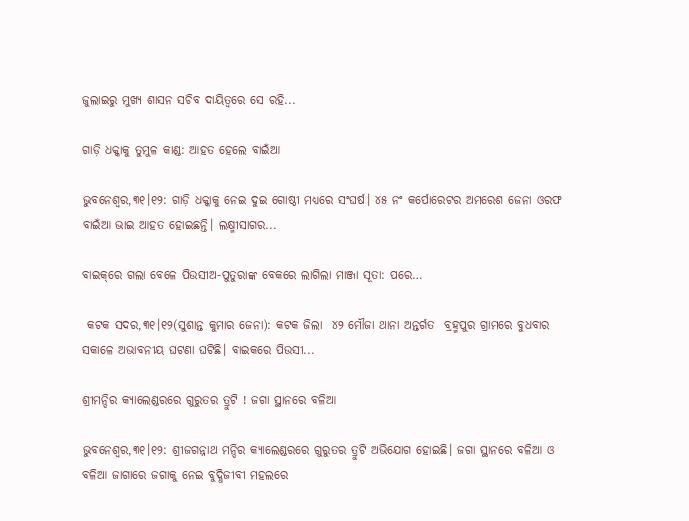ଜୁଲାଇରୁ ମୁଖ୍ୟ ଶାସନ ସଚିବ ଦାୟିତ୍ୱରେ ସେ ରହି...

ଗାଡ଼ି ଧକ୍କାକୁ ତୁମୁଳ କାଣ୍ଡ: ଆହତ ହେଲେ ବାଇଁଆ

ଭୁବନେଶ୍ୱର,୩୧।୧୨: ଗାଡ଼ି ଧକ୍କାକୁ ନେଇ ଦୁଇ ଗୋଷ୍ଠୀ ମଧ୍ୟରେ ସଂଘର୍ଷ। ୪୫ ନଂ କର୍ପୋରେଟର ଅମରେଶ ଜେନା ଓରଫ ବାଇଁଆ ଭାଇ ଆହତ ହୋଇଛନ୍ତି। ଲକ୍ଷ୍ମୀସାଗର...

ବାଇକ୍‌ରେ ଗଲା ବେଳେ ପିଉସୀଅ-ପୁତୁରାଙ୍କ ବେକରେ ଲାଗିଲା ମାଞ୍ଜା ସୂତା: ପରେ…

 କଟକ ସଦର,୩୧।୧୨(ସୁଶାନ୍ତ କୁମାର ଜେନା): କଟକ ଜିଲା  ୪୨ ମୌଜା ଥାନା ଅନ୍ତର୍ଗତ  ବ୍ରହ୍ମପୁର ଗ୍ରାମରେ ବୁଧବାର ସକାଳେ ଅଭାବନୀୟ ଘଟଣା ଘଟିଛି। ବାଇକରେ ପିଉସୀ...

ଶ୍ରୀମନ୍ଦିର କ୍ୟାଲେଣ୍ଡରରେ ଗୁରୁତର ତ୍ରୁଟି ! ଜଗା ସ୍ଥାନରେ ବଳିଆ

ଭୁବନେଶ୍ୱର,୩୧।୧୨: ଶ୍ରୀଜଗନ୍ନାଥ ମନ୍ଦିର କ୍ୟାଲେଣ୍ଡରରେ ଗୁରୁତର ତ୍ରୁଟି ଅଭିଯୋଗ ହୋଇଛି। ଜଗା ସ୍ଥାନରେ ବଳିଆ ଓ ବଳିଆ ଜାଗାରେ ଜଗାକୁ ନେଇ ବୁଦ୍ଧିଜୀବୀ ମହଲରେ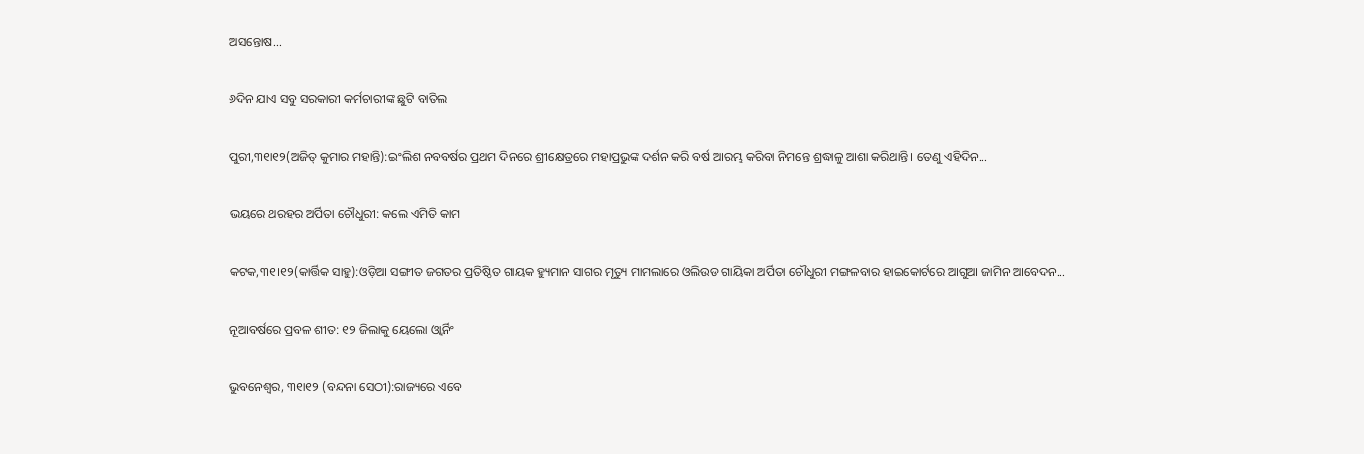ଅସନ୍ତୋଷ...

୬ଦିନ ଯାଏ ସବୁ ସରକାରୀ କର୍ମଚାରୀଙ୍କ ଛୁଟି ବାତିଲ

ପୁରୀ,୩୧ା୧୨(ଅଜିତ୍‌ କୁମାର ମହାନ୍ତି):ଇଂଲିଶ ନବବର୍ଷର ପ୍ରଥମ ଦିନରେ ଶ୍ରୀକ୍ଷେତ୍ରରେ ମହାପ୍ରଭୁଙ୍କ ଦର୍ଶନ କରି ବର୍ଷ ଆରମ୍ଭ କରିବା ନିମନ୍ତେ ଶ୍ରଦ୍ଧାଳୁ ଆଶା କରିଥାନ୍ତି। ତେଣୁ ଏହିଦିନ...

ଭୟରେ ଥରହର ଅର୍ପିତା ଚୌଧୁରୀ: କଲେ ଏମିତି କାମ

କଟକ,୩୧।୧୨(କାର୍ତ୍ତିକ ସାହୁ):ଓଡ଼ିଆ ସଙ୍ଗୀତ ଜଗତର ପ୍ରତିଷ୍ଠିତ ଗାୟକ ହ୍ୟୁମାନ ସାଗର ମୃତ୍ୟୁ ମାମଲାରେ ଓଲିଉଡ ଗାୟିକା ଅର୍ପିତା ଚୌଧୁରୀ ମଙ୍ଗଳବାର ହାଇକୋର୍ଟରେ ଆଗୁଆ ଜାମିନ ଆବେଦନ...

ନୂଆବର୍ଷରେ ପ୍ରବଳ ଶୀତ: ୧୨ ଜିଲାକୁ ୟେଲୋ ଓ୍ବାର୍ନିଂ

ଭୁବନେଶ୍ୱର, ୩୧ା୧୨ (ବନ୍ଦନା ସେଠୀ):ରାଜ୍ୟରେ ଏବେ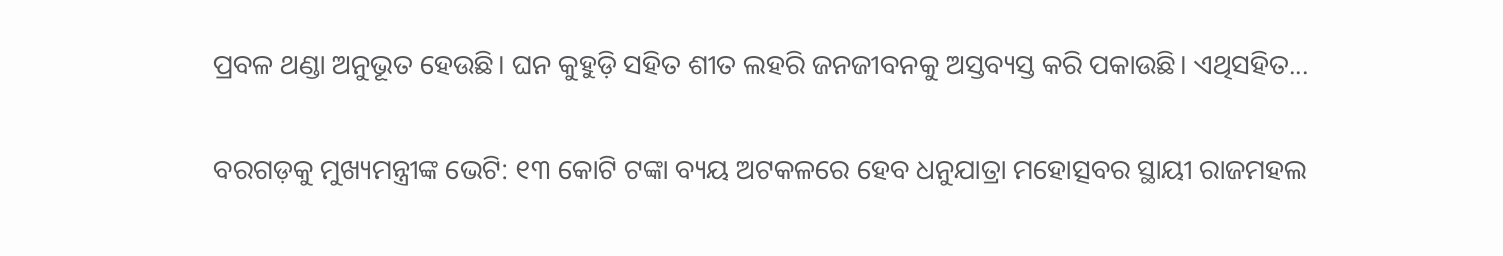ପ୍ରବଳ ଥଣ୍ଡା ଅନୁଭୂତ ହେଉଛି। ଘନ କୁହୁଡ଼ି ସହିତ ଶୀତ ଲହରି ଜନଜୀବନକୁ ଅସ୍ତବ୍ୟସ୍ତ କରି ପକାଉଛି। ଏଥିସହିତ...

ବରଗଡ଼କୁ ମୁଖ୍ୟମନ୍ତ୍ରୀଙ୍କ ଭେଟି: ୧୩ କୋଟି ଟଙ୍କା ବ୍ୟୟ ଅଟକଳରେ ହେବ ଧନୁଯାତ୍ରା ମହୋତ୍ସବର ସ୍ଥାୟୀ ରାଜମହଲ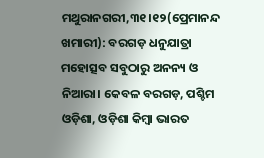ମଥୁରାନଗରୀ,୩୧।୧୨(ପ୍ରେମାନନ୍ଦ ଖମାରୀ): ବରଗଡ଼ ଧନୁଯାତ୍ରା ମହୋତ୍ସବ ସବୁଠାରୁ ଅନନ୍ୟ ଓ ନିଆରା। କେବଳ ବରଗଡ଼, ପଶ୍ଚିମ ଓଡ଼ିଶା, ଓଡ଼ିଶା କିମ୍ବା ଭାରତ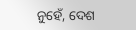ନୁହେଁ, ଦେଶ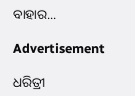ବାହାର...

Advertisement

ଧରିତ୍ରୀ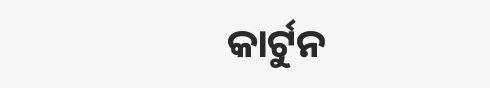କାର୍ଟୁନ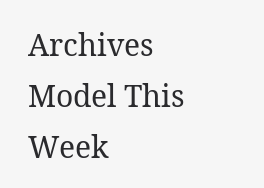Archives
Model This Week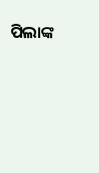ପିଲାଙ୍କ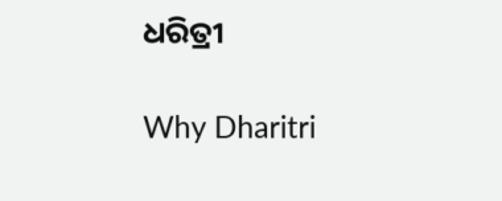ଧରିତ୍ରୀ

Why Dharitri